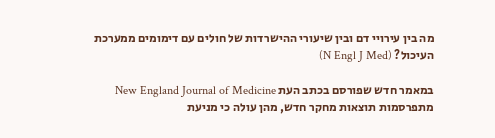מה בין עירויי דם ובין שיעורי ההישרדות של חולים עם דימומים ממערכת העיכול? (N Engl J Med)

במאמר חדש שפורסם בכתב העת New England Journal of Medicine מתפרסמות תוצאות מחקר חדש, מהן עולה כי מניעת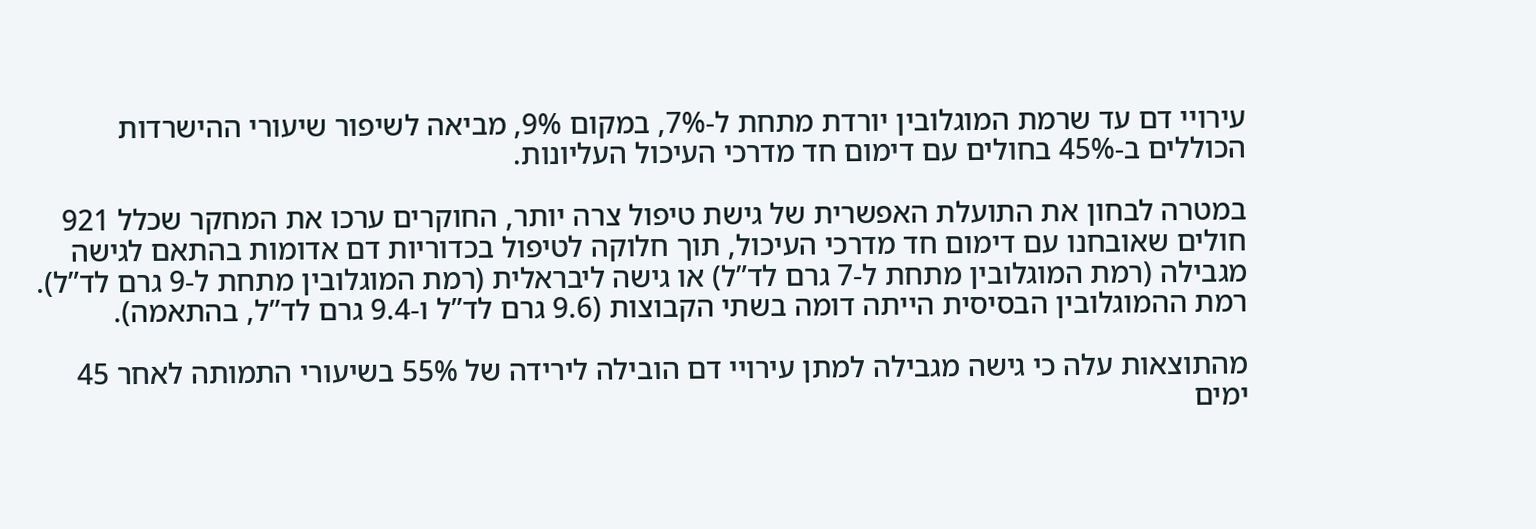עירויי דם עד שרמת המוגלובין יורדת מתחת ל-7%, במקום 9%, מביאה לשיפור שיעורי ההישרדות הכוללים ב-45% בחולים עם דימום חד מדרכי העיכול העליונות.

במטרה לבחון את התועלת האפשרית של גישת טיפול צרה יותר, החוקרים ערכו את המחקר שכלל 921 חולים שאובחנו עם דימום חד מדרכי העיכול, תוך חלוקה לטיפול בכדוריות דם אדומות בהתאם לגישה מגבילה (רמת המוגלובין מתחת ל-7 גרם לד”ל) או גישה ליבראלית (רמת המוגלובין מתחת ל-9 גרם לד”ל). רמת ההמוגלובין הבסיסית הייתה דומה בשתי הקבוצות (9.6 גרם לד”ל ו-9.4 גרם לד”ל, בהתאמה).

מהתוצאות עלה כי גישה מגבילה למתן עירויי דם הובילה לירידה של 55% בשיעורי התמותה לאחר 45 ימים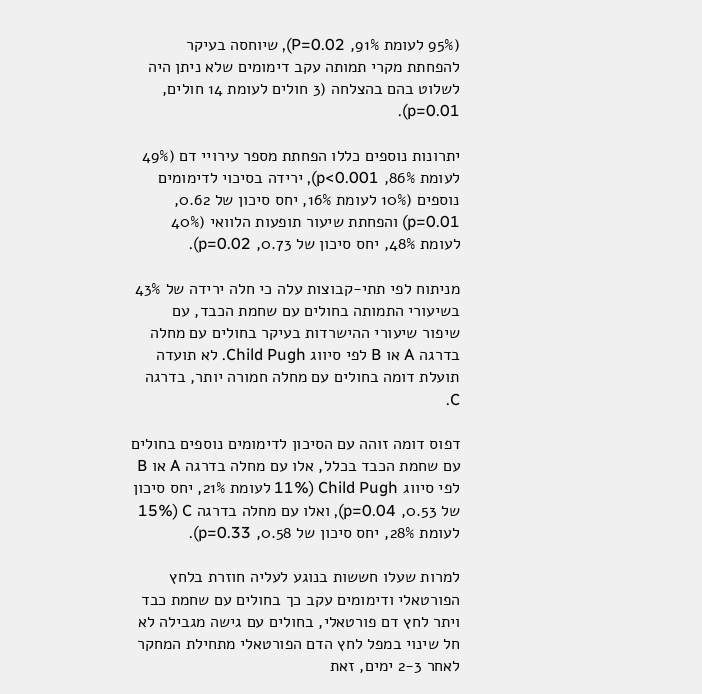(95% לעומת 91%, P=0.02), שיוחסה בעיקר להפחתת מקרי תמותה עקב דימומים שלא ניתן היה לשלוט בהם בהצלחה (3 חולים לעומת 14 חולים, p=0.01).

יתרונות נוספים כללו הפחתת מספר עירויי דם (49% לעומת 86%, p<0.001), ירידה בסיכוי לדימומים נוספים (10% לעומת 16%, יחס סיכון של 0.62, p=0.01) והפחתת שיעור תופעות הלוואי (40% לעומת 48%, יחס סיכון של 0.73, p=0.02).

מניתוח לפי תתי-קבוצות עלה כי חלה ירידה של 43% בשיעורי התמותה בחולים עם שחמת הכבד, עם שיפור שיעורי ההישרדות בעיקר בחולים עם מחלה בדרגה A או B לפי סיווג Child Pugh. לא תועדה תועלת דומה בחולים עם מחלה חמורה יותר, בדרגה C.

דפוס דומה זוהה עם הסיכון לדימומים נוספים בחולים עם שחמת הכבד בכלל, אלו עם מחלה בדרגה A או B לפי סיווג Child Pugh (11% לעומת 21%, יחס סיכון של 0.53, p=0.04), ואלו עם מחלה בדרגה C (15% לעומת 28%, יחס סיכון של 0.58, p=0.33).

למרות שעלו חששות בנוגע לעליה חוזרת בלחץ הפורטאלי ודימומים עקב כך בחולים עם שחמת כבד ויתר לחץ דם פורטאלי, בחולים עם גישה מגבילה לא חל שינוי במפל לחץ הדם הפורטאלי מתחילת המחקר לאחר 2-3 ימים, זאת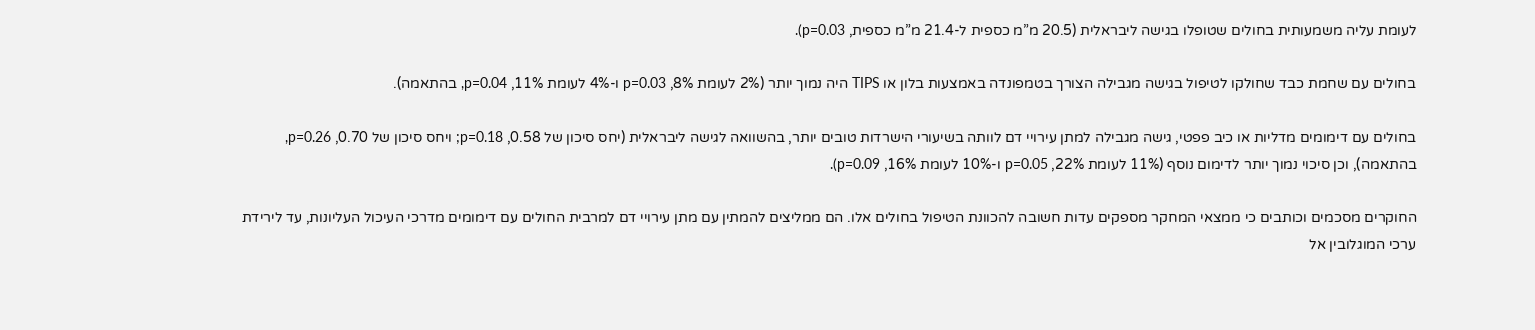לעומת עליה משמעותית בחולים שטופלו בגישה ליבראלית (20.5 מ”מ כספית ל-21.4 מ”מ כספית, p=0.03).

בחולים עם שחמת כבד שחולקו לטיפול בגישה מגבילה הצורך בטמפונדה באמצעות בלון או TIPS היה נמוך יותר (2% לעומת 8%, p=0.03 ו-4% לעומת 11%, p=0.04, בהתאמה).

בחולים עם דימומים מדליות או כיב פפטי, גישה מגבילה למתן עירויי דם לוותה בשיעורי הישרדות טובים יותר, בהשוואה לגישה ליבראלית (יחס סיכון של 0.58, p=0.18; ויחס סיכון של 0.70, p=0.26, בהתאמה), וכן סיכוי נמוך יותר לדימום נוסף (11% לעומת 22%, p=0.05 ו-10% לעומת 16%, p=0.09).

החוקרים מסכמים וכותבים כי ממצאי המחקר מספקים עדות חשובה להכוונת הטיפול בחולים אלו. הם ממליצים להמתין עם מתן עירויי דם למרבית החולים עם דימומים מדרכי העיכול העליונות, עד לירידת ערכי המוגלובין אל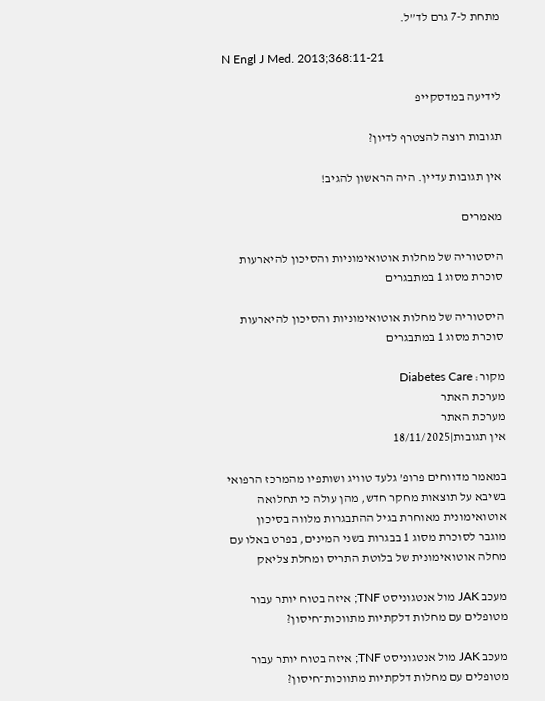מתחת ל-7 גרם לד”ל.

N Engl J Med. 2013;368:11-21

לידיעה במדסקייפ

תגובות רוצה להצטרף לדיון?

אין תגובות עדיין. היה הראשון להגיב!

מאמרים

היסטוריה של מחלות אוטואימוניות והסיכון להיארעות סוכרת מסוג 1 במתבגרים

היסטוריה של מחלות אוטואימוניות והסיכון להיארעות סוכרת מסוג 1 במתבגרים

מקור: Diabetes Care
מערכת האתר
מערכת האתר
אין תגובות|18/11/2025

במאמר מדווחים פרופ’ גלעד טוויג ושותפיו מהמרכז הרפואי בשיבא על תוצאות מחקר חדש, מהן עולה כי תחלואה אוטואימונית מאוחרת בגיל ההתבגרות מלווה בסיכון מוגבר לסוכרת מסוג 1 בבגרות בשני המינים, בפרט באלו עם מחלה אוטואימונית של בלוטת התריס ומחלת צליאק

מעכב JAK מול אנטגוניסט TNF; איזה בטוח יותר עבור מטופלים עם מחלות דלקתיות מתווכות־חיסון?

מעכב JAK מול אנטגוניסט TNF; איזה בטוח יותר עבור מטופלים עם מחלות דלקתיות מתווכות־חיסון?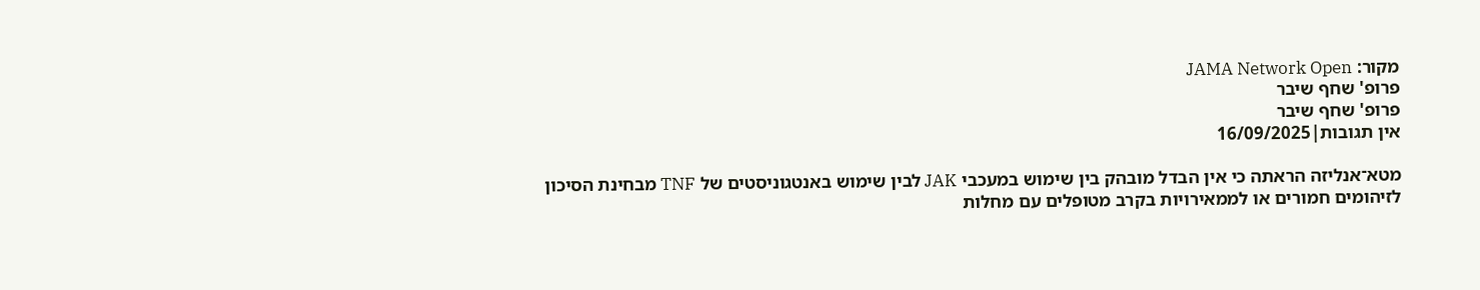מקור: JAMA Network Open
פרופ' שחף שיבר
פרופ' שחף שיבר
אין תגובות|16/09/2025

מטא־אנליזה הראתה כי אין הבדל מובהק בין שימוש במעכבי JAK לבין שימוש באנטגוניסטים של TNF מבחינת הסיכון לזיהומים חמורים או לממאירויות בקרב מטופלים עם מחלות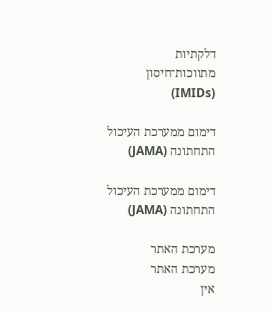דלקתיות מתווכות־חיסון (IMIDs)

דימום ממערכת העיכול התחתונה (JAMA)

דימום ממערכת העיכול התחתונה (JAMA)

מערכת האתר
מערכת האתר
אין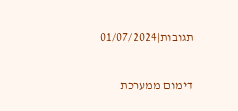תגובות|01/07/2024

דימום ממערכת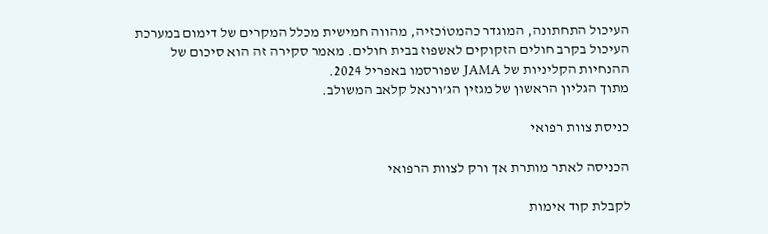העיכול התחתונה, המוגדר כהמטוֹכזיה, מהווה חמישית מכלל המקרים של דימום במערכת העיכול בקרב חולים הזקוקים לאשפוז בבית חולים. מאמר סקירה זה הוא סיכום של ההנחיות הקליניות של JAMA שפורסמו באפריל 2024.
מתוך הגליון הראשון של מגזין הג’ורנאל קלאב המשולב.

כניסת צוות רפואי

הכניסה לאתר מותרת אך ורק לצוות הרפואי

לקבלת קוד אימות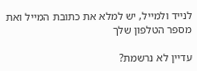לנייד ולמייל, יש למלא את כתובת המייל ואת מספר הטלפון שלך

עדיין לא נרשמת?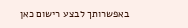באפשרותך לבצע רישום כאן